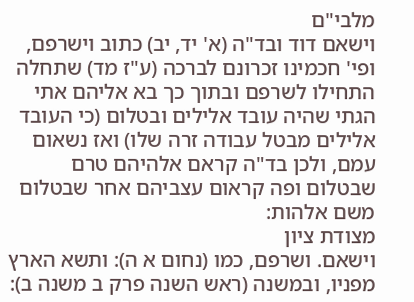מלבי"ם
וישאם דוד ובד"ה (א' יד, יב) כתוב וישרפם, ופי' חכמינו זכרונם לברכה (ע"ז מד) שתחלה התחילו לשרפם ובתוך כך בא אליהם אתי הגתי שהיה עובד אלילים ובטלום (כי העובד אלילים מבטל עבודה זרה שלו) ואז נשאום עמם, ולכן בד"ה קראם אלהיהם טרם שבטלום ופה קראום עצביהם אחר שבטלום משם אלהות:
מצודת ציון
וישאם. ושרפם, כמו (נחום א ה): ותשא הארץ מפניו, ובמשנה (ראש השנה פרק ב משנה ב):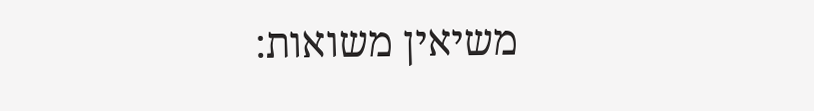משיאין משואות: